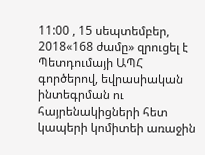11:00 , 15 սեպտեմբեր, 2018«168 ժամը» զրուցել է Պետդումայի ԱՊՀ գործերով, եվրասիական ինտեգրման ու հայրենակիցների հետ կապերի կոմիտեի առաջին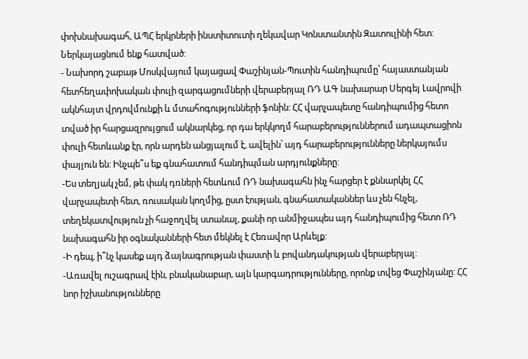փոխնախագահ, ԱՊՀ երկրների ինստիտուտի ղեկավար Կոնստանտին Զատուլինի հետ: Ներկայացնում ենք հատված:
- Նախորդ շաբաթ Մոսկվայում կայացավ Փաշինյան-Պուտին հանդիպումը՝ հայաստանյան հետհեղափոխական փուլի զարգացումների վերաբերյալ ՌԴ ԱԳ նախարար Սերգեյ Լավրովի ակնհայտ վրդովմունքի և մտահոգությունների ֆոնին: ՀՀ վարչապետը հանդիպումից հետո տված իր հարցազրույցում ակնարկեց, որ դա երկկողմ հարաբերություններում ադապտացիոն փուլի հետևանք էր, որն արդեն անցյալում է, ավելին՝ այդ հարաբերությունները ներկայումս փայլուն են: Ինչպե՞ս եք գնահատում հանդիպման արդյունքները:
-Ես տեղյակ չեմ, թե փակ դռների հետևում ՌԴ նախագահն ինչ հարցեր է քննարկել ՀՀ վարչապետի հետ, ռուսական կողմից, ըստ էության, գնահատականներ ևս չեն հնչել, տեղեկատվություն չի հաջողվել ստանալ, քանի որ անմիջապես այդ հանդիպումից հետո ՌԴ նախագահն իր օգնականների հետ մեկնել է Հեռավոր Արևելք:
-Ի դեպ, ի՞նչ կասեք այդ ձայնագրության փաստի և բովանդակության վերաբերյալ:
-Առավել ուշագրավ էին, բնականաբար, այն կարգադրությունները, որոնք տվեց Փաշինյանը: ՀՀ նոր իշխանությունները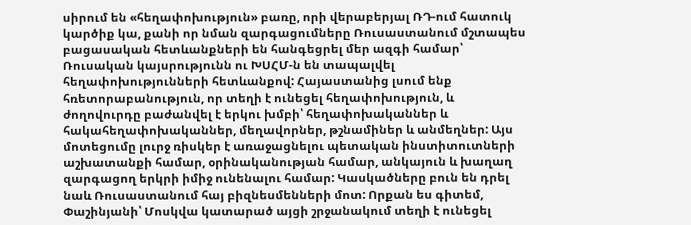սիրում են «հեղափոխություն» բառը, որի վերաբերյալ ՌԴ-ում հատուկ կարծիք կա, քանի որ նման զարգացումները Ռուսաստանում մշտապես բացասական հետևանքների են հանգեցրել մեր ազգի համար՝ Ռուսական կայսրությունն ու ԽՍՀՄ-ն են տապալվել հեղափոխությունների հետևանքով: Հայաստանից լսում ենք հռետորաբանություն, որ տեղի է ունեցել հեղափոխություն, և ժողովուրդը բաժանվել է երկու խմբի՝ հեղափոխականներ և հակահեղափոխականներ, մեղավորներ, թշնամիներ և անմեղներ: Այս մոտեցումը լուրջ ռիսկեր է առաջացնելու պետական ինստիտուտների աշխատանքի համար, օրինականության համար, անկայուն և խաղաղ զարգացող երկրի իմիջ ունենալու համար: Կասկածները բուն են դրել նաև Ռուսաստանում հայ բիզնեսմենների մոտ: Որքան ես գիտեմ, Փաշինյանի՝ Մոսկվա կատարած այցի շրջանակում տեղի է ունեցել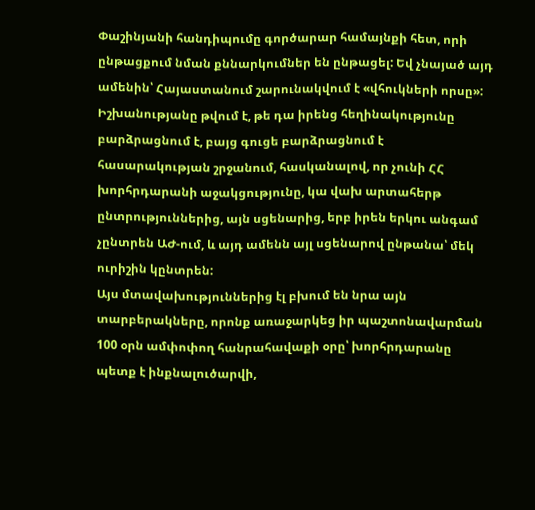Փաշինյանի հանդիպումը գործարար համայնքի հետ, որի ընթացքում նման քննարկումներ են ընթացել: Եվ չնայած այդ ամենին՝ Հայաստանում շարունակվում է «վհուկների որսը»: Իշխանությանը թվում է, թե դա իրենց հեղինակությունը բարձրացնում է, բայց գուցե բարձրացնում է հասարակության շրջանում, հասկանալով, որ չունի ՀՀ խորհրդարանի աջակցությունը, կա վախ արտահերթ ընտրություններից, այն սցենարից, երբ իրեն երկու անգամ չընտրեն ԱԺ-ում, և այդ ամենն այլ սցենարով ընթանա՝ մեկ ուրիշին կընտրեն:
Այս մտավախություններից էլ բխում են նրա այն տարբերակները, որոնք առաջարկեց իր պաշտոնավարման 100 օրն ամփոփող հանրահավաքի օրը՝ խորհրդարանը պետք է ինքնալուծարվի,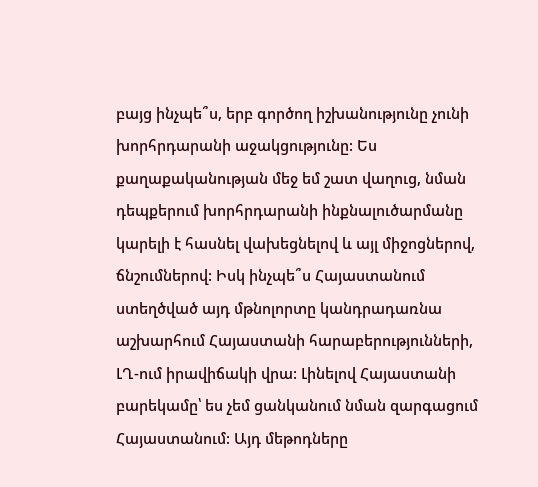բայց ինչպե՞ս, երբ գործող իշխանությունը չունի խորհրդարանի աջակցությունը: Ես քաղաքականության մեջ եմ շատ վաղուց, նման դեպքերում խորհրդարանի ինքնալուծարմանը կարելի է հասնել վախեցնելով և այլ միջոցներով, ճնշումներով: Իսկ ինչպե՞ս Հայաստանում ստեղծված այդ մթնոլորտը կանդրադառնա աշխարհում Հայաստանի հարաբերությունների, ԼՂ-ում իրավիճակի վրա: Լինելով Հայաստանի բարեկամը՝ ես չեմ ցանկանում նման զարգացում Հայաստանում: Այդ մեթոդները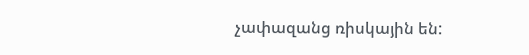չափազանց ռիսկային են: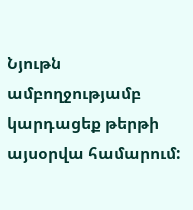Նյութն ամբողջությամբ կարդացեք թերթի այսօրվա համարում: